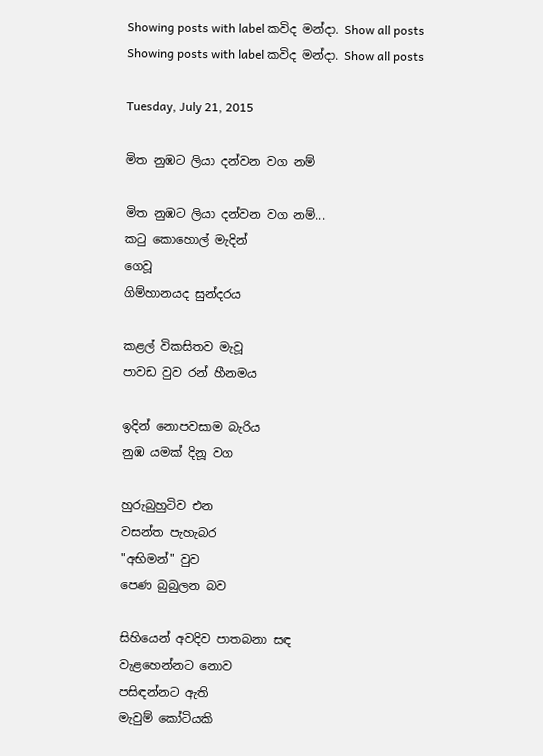Showing posts with label කවිද මන්දා. Show all posts
Showing posts with label කවිද මන්දා. Show all posts

Tuesday, July 21, 2015

මිත නුඹට ලියා දන්වන වග නම්

මිත නුඹට ලියා දන්වන වග නම්...
කටු කොහොල් මැදින්
ගෙවූ
ගිම්හානයද සුන්දරය

කළල් විකසිතව මැවූ
පාවඩ වුව රන් හීනමය

ඉදින් නොපවසාම බැරිය
නුඹ යමක් දිනූ වග

හුරුබුහුටිව එන
වසන්ත පැහැබර
"අභිමන්" වුව
පෙණ බුබුලන බව

සිහියෙන් අවදිව පාතබනා සඳ
වැළහෙන්නට නොව
පසිඳන්නට ඇති
මැවුම් කෝටියකි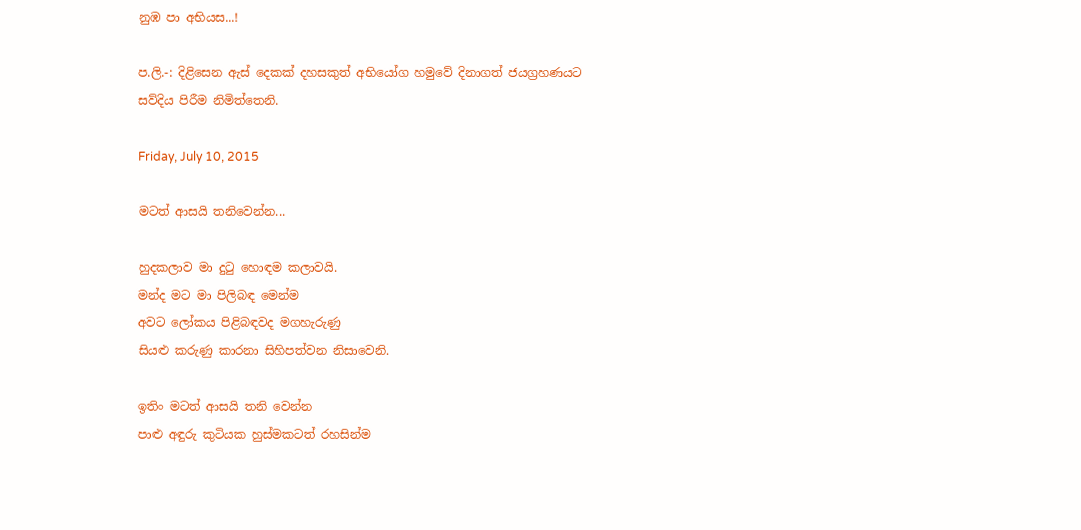නුඹ පා අභියස...!

ප.ලි.-: දිළිසෙන ඇස් දෙකක් දහසකුත් අභියෝග හමුවේ දිනාගත් ජයග්‍රහණයට සව්දිය පිරීම නිමිත්තෙනි.

Friday, July 10, 2015

මටත් ආසයි තනිවෙන්න...

හුදකලාව මා දුටු හොඳම කලාවයි.
මන්ද මට මා පිලිබඳ මෙන්ම
අවට ලෝකය පිළිබඳවද මගහැරුණු
සියළු කරුණු කාරනා සිහිපත්වන නිසාවෙනි.

ඉතිං මටත් ආසයි තනි වෙන්න
පාළු අඳුරු කුටියක හුස්මකටත් රහසින්ම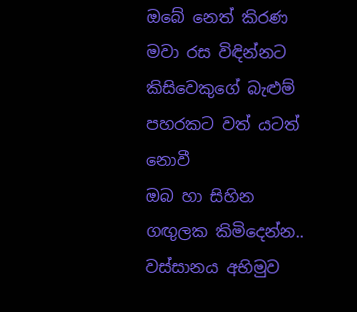ඔබේ නෙත් කිරණ මවා රස විඳින්නට
කිසිවෙකුගේ බැළුම් පහරකට වත් යටත්  නොවී
ඔබ හා සිහින ගඟුලක කිමිදෙන්න..
වස්සානය අභිමුව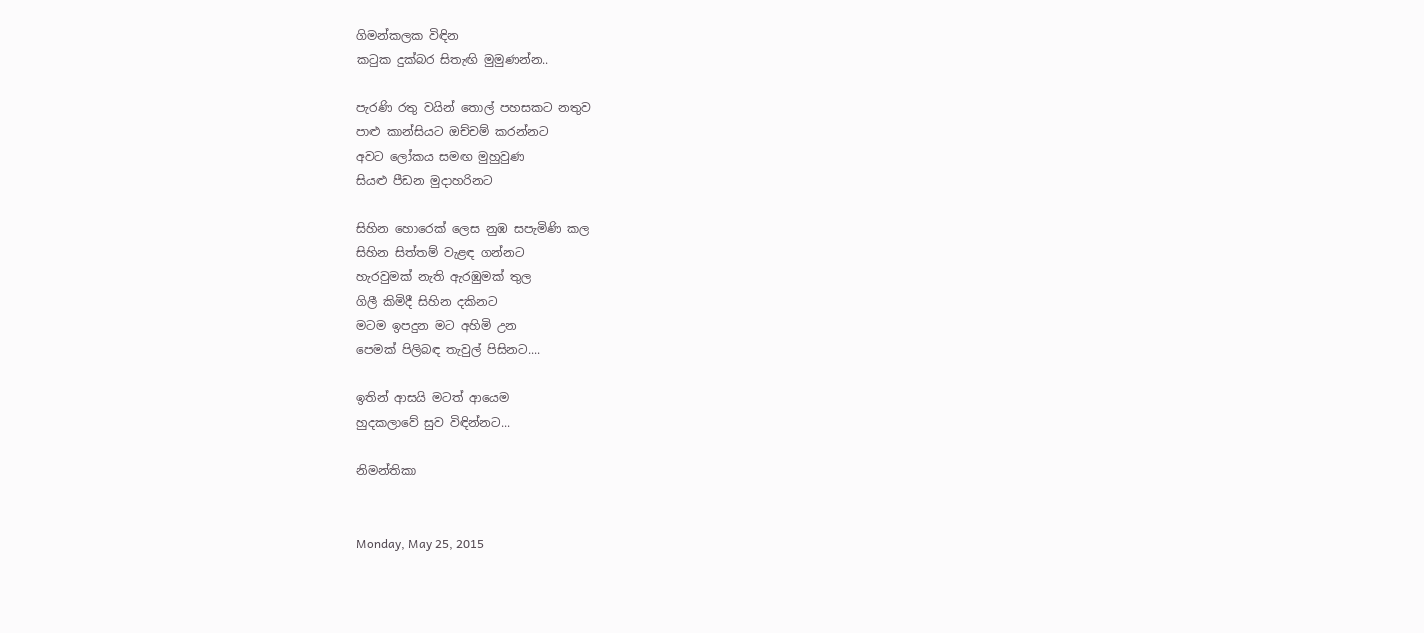ගිමන්කලක විඳින
කටුක දුක්බර සිතැඟි මුමුණන්න..

පැරණි රතු වයින් තොල් පහසකට නතුව
පාළු කාන්සියට ඔච්චම් කරන්නට
අවට ලෝකය සමඟ මුහුවුණ
සියළු පීඩන මුදාහරිනට

සිහින හොරෙක් ලෙස නුඹ සපැමිණි කල
සිහින සිත්තම් වැළඳ ගන්නට
හැරවුමක් නැති ඇරඹුමක් තුල
ගිලී කිමිදී සිහින දකිනට
මටම ඉපදුන මට අහිමි උන
පෙමක් පිලිබඳ තැවුල් පිසිනට....

ඉතින් ආසයි මටත් ආයෙම
හුදකලාවේ සුව විඳින්නට...

නිමන්තිකා


Monday, May 25, 2015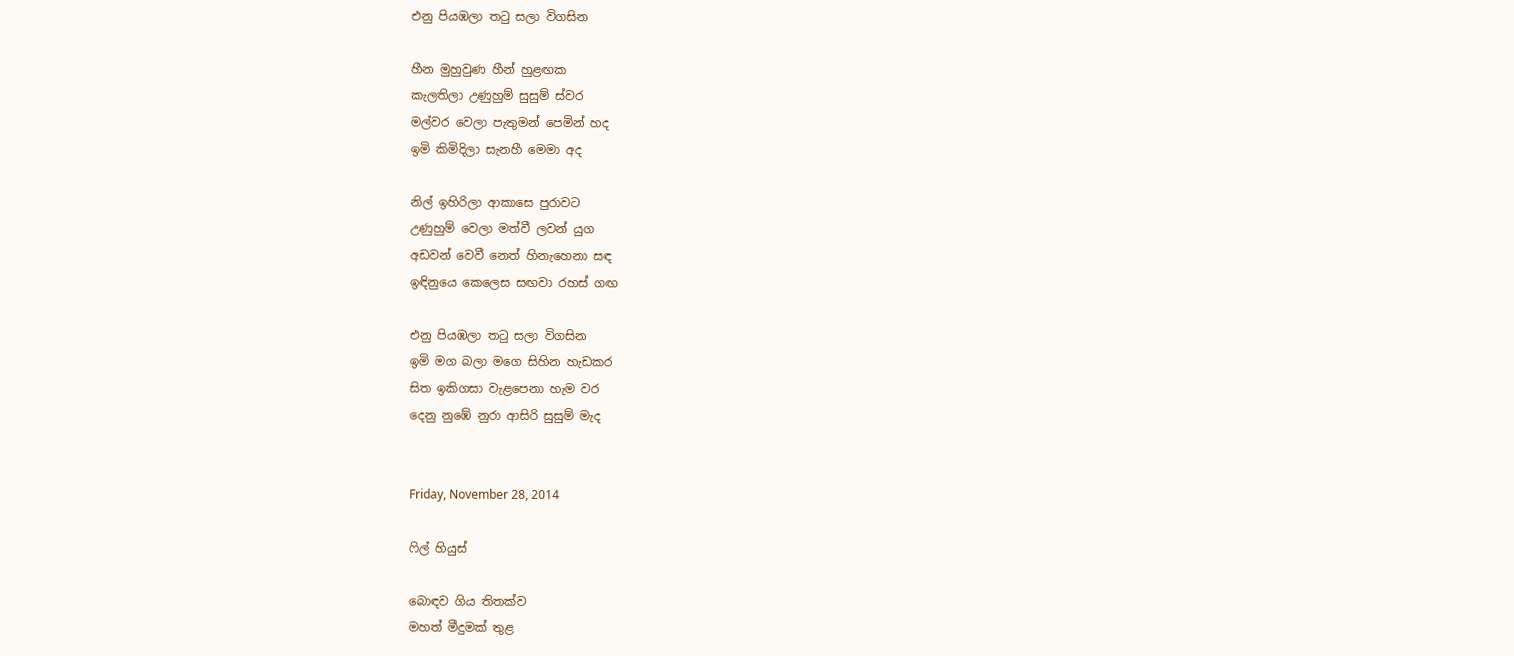එනු පියඹලා තටු සලා විගසින

හීන මුහුවුණ හීන් හුළඟක
කැලතිලා උණුහුම් සුසුම් ස්වර
මල්වර වෙලා පැතුමන් පෙමින් හද
ඉමි කිමිදිලා සැනහී මෙමා අද

නිල් ඉහිරිලා ආකාසෙ පුරාවට
උණුහුම් වෙලා මත්වී ලවන් යුග
අඩවන් වෙවී නෙත් හිනැහෙනා සඳ
ඉඳිනුයෙ කෙලෙස සඟවා රහස් ගඟ

එනු පියඹලා තටු සලා විගසින
ඉමි මග බලා මගෙ සිහින හැඩකර
සිත ඉකිගසා වැළපෙනා හැම වර
දෙනු නුඹේ නුරා ආසිරි සුසුම් මැද


Friday, November 28, 2014

ෆිල් හියුස්

බොඳව ගිය තිතක්ව
මහත් මීදුමක් තුළ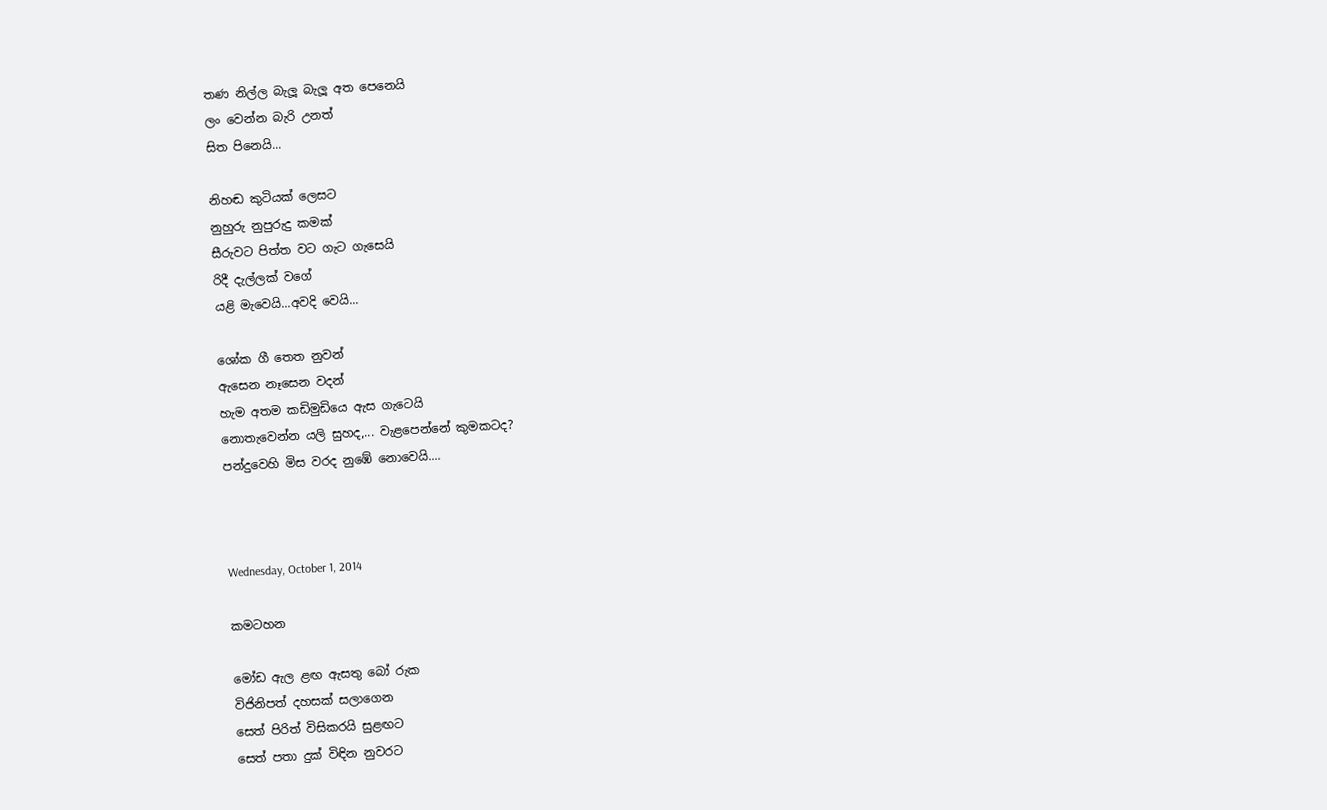තණ නිල්ල බැලූ බැලූ අත පෙනෙයි
ලං වෙන්න බැරි උනත්
සිත පිනෙයි...

නිහඬ කුටියක් ලෙසට
නුහුරු නුපුරුදු කමක්
සීරුවට පිත්ත වට ගැට ගැසෙයි
රිදී දැල්ලක් වගේ
යළි මැවෙයි...අවදි වෙයි...

ශෝක ගී තෙත නුවන්
ඇසෙන නෑසෙන වදන්
හැම අතම කඩිමුඩියෙ ඇස ගැටෙයි
නොතැවෙන්න යලි සුහද,... වැළපෙන්නේ කුමකටද?
පන්දුවෙහි මිස වරද නුඹේ නොවෙයි....



Wednesday, October 1, 2014

කමටහන

මෝඩ ඇල ළඟ ඇසතු බෝ රුක
විජිනිපත් දහසක් සලාගෙන
සෙත් පිරිත් විසිකරයි සුළඟට
සෙත් පතා දුක් විඳින නුවරට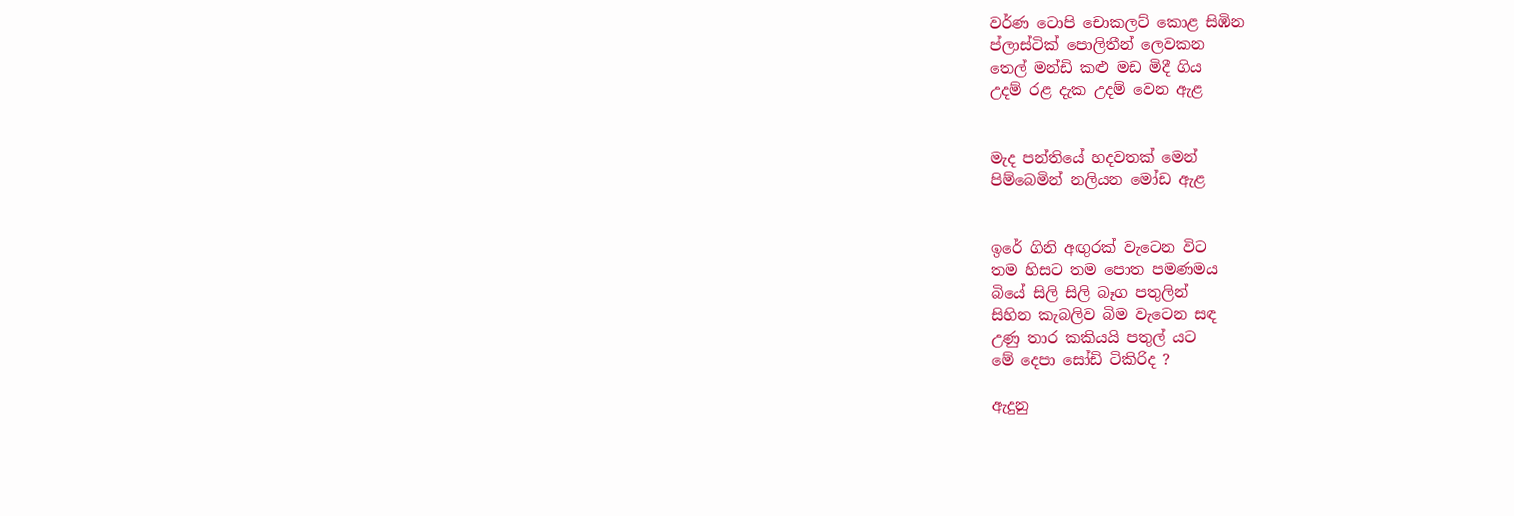වර්ණ ටොපි චොකලට් කොළ සිඹින
ප්ලාස්ටික් පොලිතීන් ලෙවකන
තෙල් මන්ඩි කළු මඩ මිදී ගිය
උදම් රළ දැක උදම් වෙන ඇළ


මැද පන්තියේ හදවතක් මෙන්
පිම්බෙමින් නලියන මෝඩ ඇළ


ඉරේ ගිනි අඟුරක් වැටෙන විට
තම හිසට තම පොත පමණමය
බියේ සිලි සිලි බෑග පතුලින්
සිහින කැබලිව බිම වැටෙන සඳ
උණු තාර කකියයි පතුල් යට
මේ දෙපා සෝඩි ටිකිරිද ?

ඇදුනු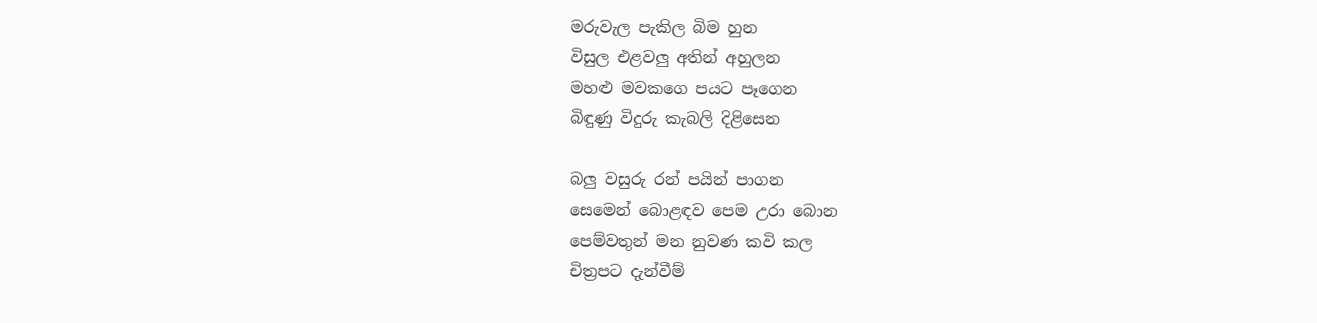මරුවැල පැකිල බිම හුන
විසුල එළවලු අතින් අහුලන
මහළු මවකගෙ පයට පෑගෙන
බිඳුණු විදුරු කැබලි දිළිසෙන

බලු වසුරු රන් පයින් පාගන
සෙමෙන් බොළඳව පෙම උරා බොන
පෙම්වතුන් මන නුවණ කවි කල
චිත්‍රපට දැන්වීම්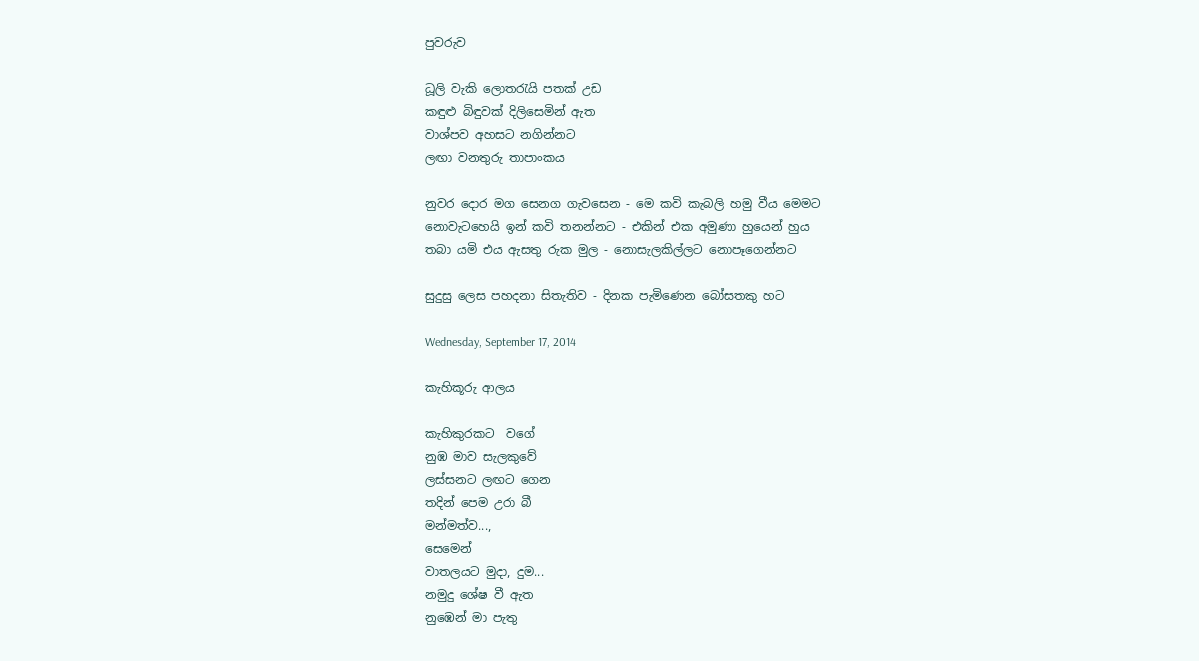පුවරුව

ධූලි වැකි ලොතරැයි පතක් උඩ
කඳුළු බිඳුවක් දිලිසෙමින් ඇත
වාශ්පව අහසට නගින්නට
ලඟා වනතුරු තාපාංකය

නුවර දොර මග සෙනග ගැවසෙන - මෙ කවි කැබලි හමු වීය මෙමට
නොවැටහෙයි ඉන් කවි තනන්නට - එකින් එක අමුණා හුයෙන් හුය
තබා යමි එය ඇසතු රුක මුල - නොසැලකිල්ලට නොපෑගෙන්නට

සුදුසු ලෙස පහදනා සිතැතිව - දිනක පැමිණෙන බෝසතකු හට

Wednesday, September 17, 2014

කැහිකූරු ආලය

කැහිකුරකට  වගේ
නුඹ මාව සැලකුවේ
ලස්සනට ලඟට ගෙන
තදින් පෙම උරා බී
මන්මත්ව...,
සෙමෙන්
වාතලයට මුදා, දුම...
නමුදු ශේෂ වී ඇත
නුඹෙන් මා පැතු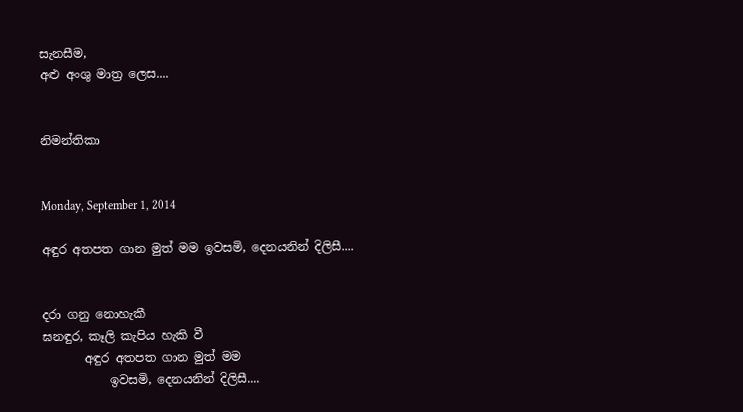සැනසීම,
අළු අංශු මාත්‍ර ලෙස....


නිමන්තිකා


Monday, September 1, 2014

අඳුර අතපත ගාන මුත් මම ඉවසමි, දෙනයනින් දිලිසී....


දරා ගනු නොහැකී
ඝනඳුර, කෑලි කැපිය හැකි වී
       අඳුර අතපත ගාන මුත් මම
           ඉවසමි, දෙනයනින් දිලිසී....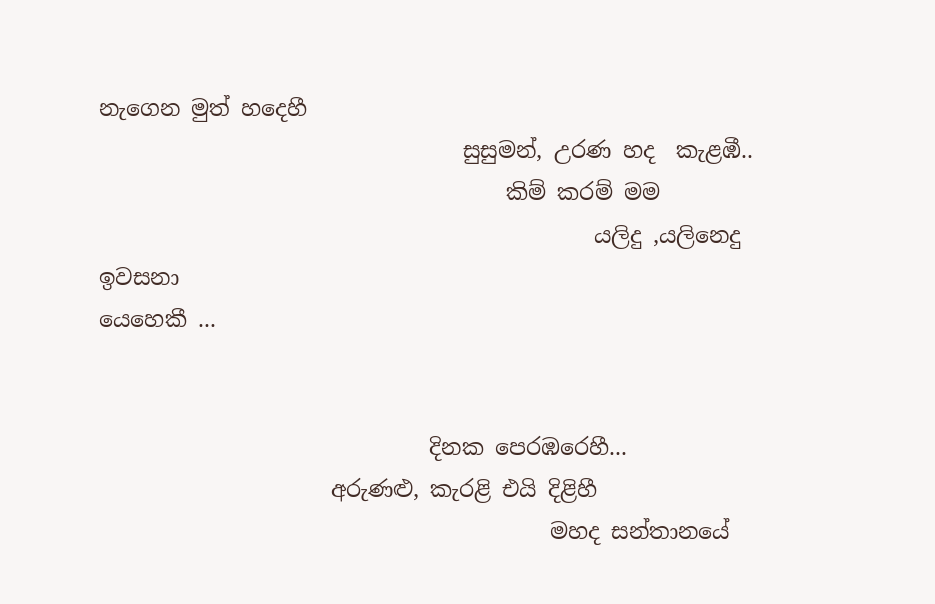නැගෙන මුත් හදෙහී
                                 සුසුමන්, උරණ හද  කැළඹී..
                                     කිම් කරම් මම
                                             යලිදු ,යලිනෙදු ඉවසනා                                                        යෙහෙකී ...


                              දිනක පෙරඹරෙහී...
                     අරුණළු, කැරළි එයි දිළිහී
                                         මහද සන්තානයේ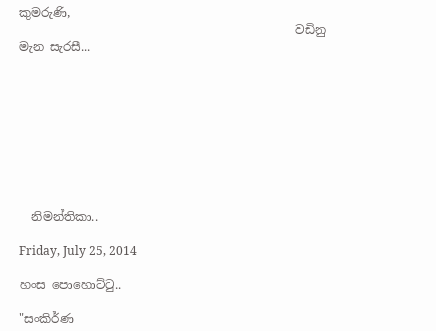කුමරුණි,
                                              වඩිනු මැන සැරසී...









  නිමන්තිකා..

Friday, July 25, 2014

හංස පොහොට්ටු..

"සංකිර්ණ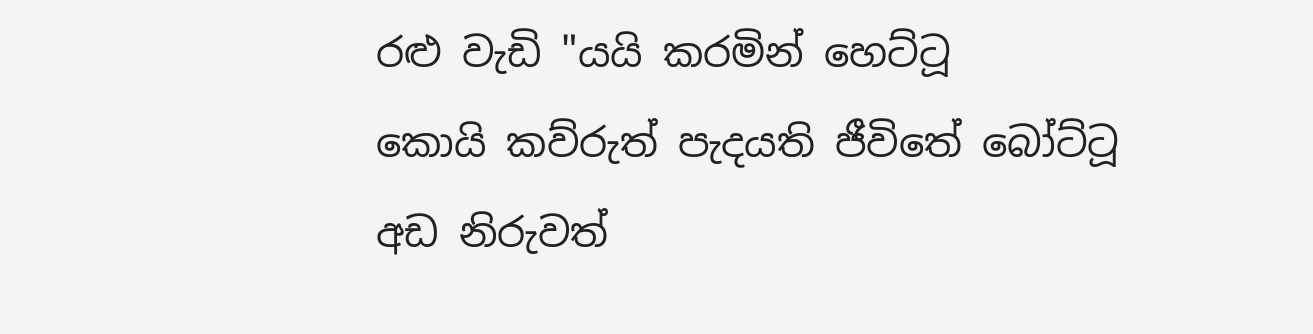රළු වැඩි "යයි කරමින් හෙට්ටූ
කොයි කව්රුත් පැදයති ජීවිතේ බෝට්ටූ
අඩ නිරුවත්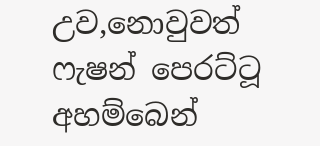උව,නොවුවත් ෆැෂන් පෙරට්ටූ
අහම්බෙන්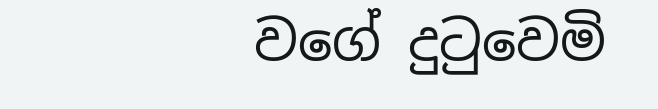වගේ දුටුවෙමි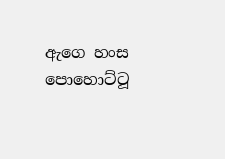ඇගෙ හංස පොහොට්ටූ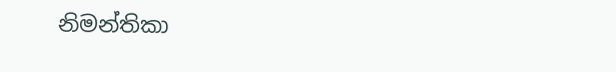නිමන්තිකා